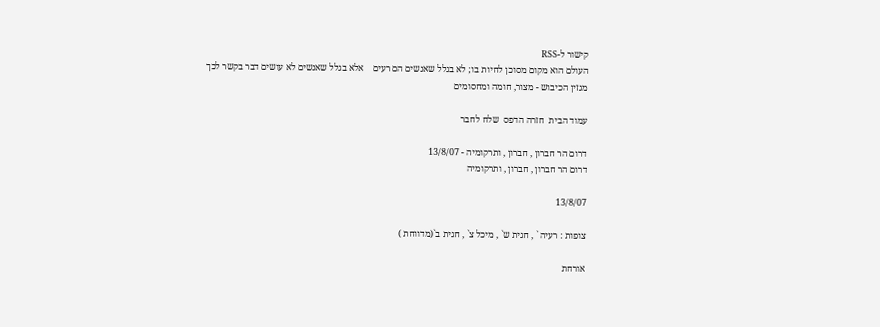קישור ל-RSS
העולם הוא מקום מסוכן לחיות בו; לא בגלל שאנשים הם רעים    אלא בגלל שאנשים לא עושים דבר בקשר לכך
מגזין הכיבוש - מצור, חומה ומחסומים

עמוד הבית  חזרה הדפס  שלח לחבר

דרום הר חברון , חברון , ותרקומיה - 13/8/07
דרום הר חברון , חברון , ותרקומיה

13/8/07

צופות : רעיה ` , חגית ש` , מיכל צ` , חגית ב`(מדווחת )

אורחת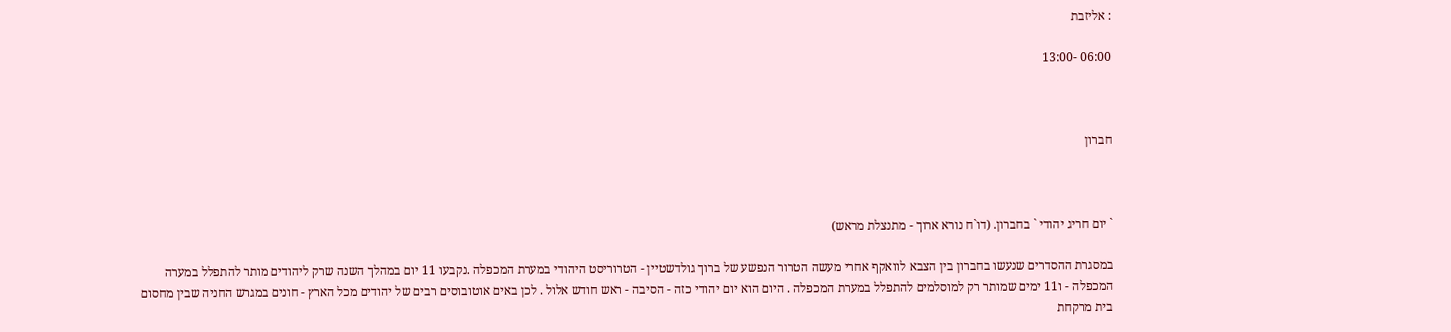: אליזבת

06:00 -13:00



חברון



` יום חריג יהודי ` בחברון. (דו`ח נורא ארוך - מתנצלת מראש)

במסגרת ההסדרים שנעשו בחברון בין הצבא לוואקף אחרי מעשה הטרור הנפשע של ברוך גולדשטיין - הטרוריסט היהודי במערת המכפלה .נקבעו 11 יום במהלך השנה שרק ליהודים מותר להתפלל במערה המכפלה - ו11 ימים שמותר רק למוסלמים להתפלל במערת המכפלה . היום הוא יום יהודי כזה - הסיבה - ראש חודש אלול . לכן באים אוטובוסים רבים של יהודים מכל הארץ - חונים במגרש החניה שבין מחסום בית מרקחת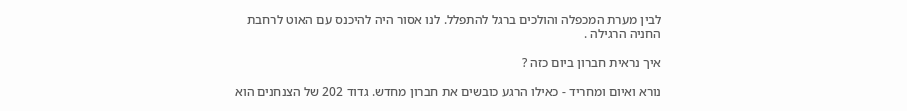לבין מערת המכפלה והולכים ברגל להתפלל. לנו אסור היה להיכנס עם האוט לרחבת החניה הרגילה .

איך נראית חברון ביום כזה ?

נורא ואיום ומחריד - כאילו הרגע כובשים את חברון מחדש. גדוד 202 של הצנחנים הוא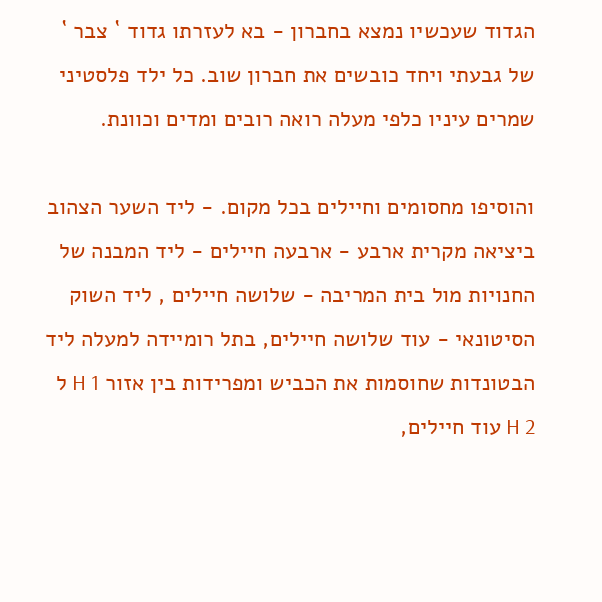הגדוד שעכשיו נמצא בחברון - בא לעזרתו גדוד ` צבר ` של גבעתי ויחד כובשים את חברון שוב. כל ילד פלסטיני שמרים עיניו כלפי מעלה רואה רובים ומדים וכוונת.

והוסיפו מחסומים וחיילים בכל מקום. - ליד השער הצהוב ביציאה מקרית ארבע - ארבעה חיילים - ליד המבנה של החנויות מול בית המריבה - שלושה חיילים , ליד השוק הסיטונאי - עוד שלושה חיילים, בתל רומיידה למעלה ליד הבטונדות שחוסמות את הכביש ומפרידות בין אזור H 1 ל H 2 עוד חיילים,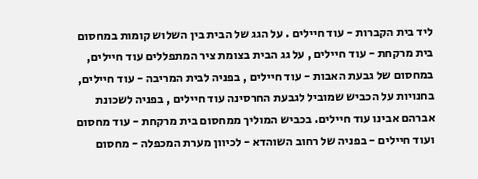ליד בית הקברות - עוד חיילים . על הגג של הבית בין השלוש קומות במחסום בית מרקחת - עוד חיילים , על גג הבית בצומת ציר המתפללים עוד חיילים, במחסום של גבעת האבות - עוד חיילים , בפניה לבית המריבה - עוד חיילים, בחנויות על הכביש שמוביל לגבעת החרסינה עוד חיילים , בפניה לשכונת אברהם אבינו עוד חיילים. בכביש המוליך ממחסום בית מרקחת - עוד מחסום ועוד חיילים - בפניה של רחוב השוהדא - לכיוון מערת המכפלה - מחסום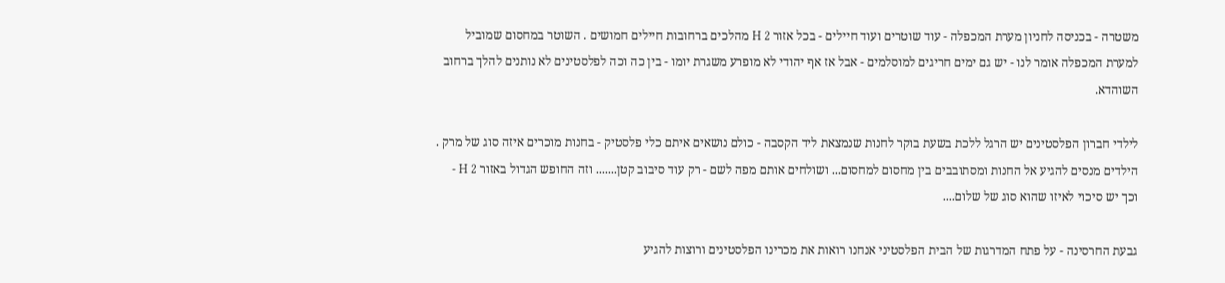משטרה - בכניסה לחניון מערת המכפלה - עוד שוטרים ועוד חיילים - בכל אזור H 2 מהלכים ברחובות חיילים חמושים . השוטר במחסום שמוביל למערת המכפלה אומר לנו - יש גם ימים חריגים למוסלמים - אבל אז אף יהודי לא מופרע משגרת יומו - בין כה וכה לפלסטינים לא נותנים להלך ברחוב השוהדא.

לילדי חברון הפלסטינים יש הרגל ללכת בשעת בוקר לחנות שנמצאת ליד הקסבה - כולם נושאים איתם כלי פלסטיק - בחנות מוכרים איזה סוג של מרק . הילדים מנסים להגיע אל החנות ומסתובבים בין מחסום למחסום... ושולחים אותם מפה לשם - רק עוד סיבוב קטן....... וזה החופש הגדול באזור H 2 - וכך יש סיכוי לאיזו שהוא סוג של שלום....

גבעת החרסינה - על פתח המדרגות של הבית הפלסטיני אנחנו רואות את מכרינו הפלסטינים ורוצות להגיע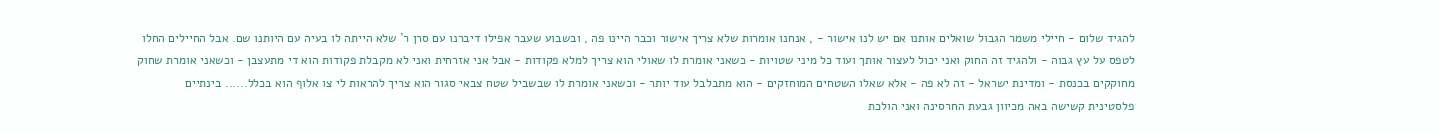להגיד שלום - חיילי משמר הגבול שואלים אותנו אם יש לנו אישור - , אנחנו אומרות שלא צריך אישור וכבר היינו פה , ובשבוע שעבר אפילו דיברנו עם סרן ר` שלא הייתה לו בעיה עם היותנו שם. אבל החיילים החלו לטפס על עץ גבוה - ולהגיד זה החוק ואני יכול לעצור אותך ועוד כל מיני שטויות - כשאני אומרת לו שאולי הוא צריך למלא פקודות - אבל אני אזרחית ואני לא מקבלת פקודות הוא די מתעצבן - וכשאני אומרת שחוק מחוקקים בכנסת - ומדינת ישראל - זה לא פה - אלא שאלו השטחים המוחזקים - הוא מתבלבל עוד יותר - וכשאני אומרת לו שבשביל שטח צבאי סגור הוא צריך להראות לי צו אלוף הוא בכלל...... בינתיים פלסטינית קשישה באה מכיוון גבעת החרסינה ואני הולכת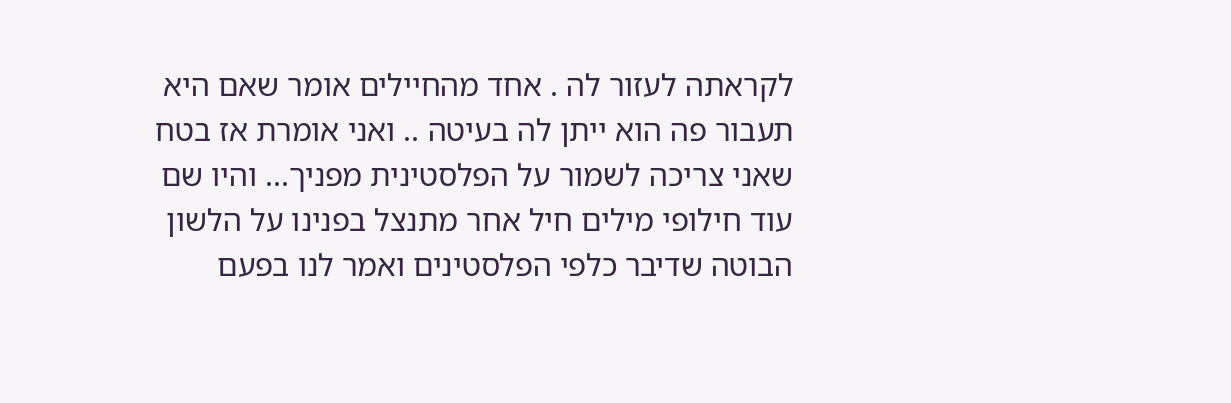לקראתה לעזור לה . אחד מהחיילים אומר שאם היא תעבור פה הוא ייתן לה בעיטה .. ואני אומרת אז בטח שאני צריכה לשמור על הפלסטינית מפניך... והיו שם עוד חילופי מילים חיל אחר מתנצל בפנינו על הלשון הבוטה שדיבר כלפי הפלסטינים ואמר לנו בפעם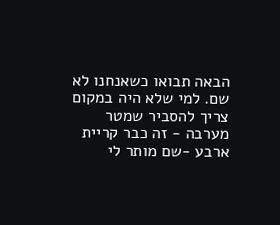הבאה תבואו כשאנחנו לא שם. למי שלא היה במקום צריך להסביר שמטר מערבה - זה כבר קריית ארבע -שם מותר לי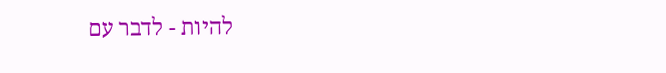להיות - לדבר עם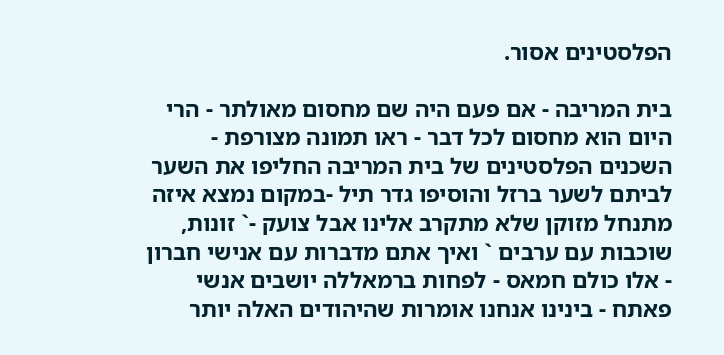הפלסטינים אסור.

בית המריבה - אם פעם היה שם מחסום מאולתר - הרי היום הוא מחסום לכל דבר - ראו תמונה מצורפת - השכנים הפלסטינים של בית המריבה החליפו את השער לביתם לשער ברזל והוסיפו גדר תיל -במקום נמצא איזה מתנחל מזוקן שלא מתקרב אלינו אבל צועק -` זונות, שוכבות עם ערבים ` ואיך אתם מדברות עם אנישי חברון - אלו כולם חמאס - לפחות ברמאללה יושבים אנשי פאתח - בינינו אנחנו אומרות שהיהודים האלה יותר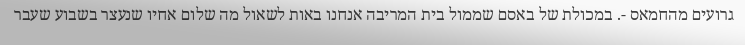גרועים מהחמאס -. במכולת של באסם שממול בית המריבה אנחנו באות לשאול מה שלום אחיו שנעצר בשבוע שעבר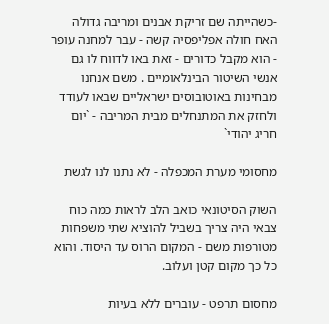-כשהייתה שם זריקת אבנים ומריבה גדולה האח חולה אפליפסיה קשה - עבר למחנה עופר - הוא מקבל כדורים - זאת באו לדווח לו גם אנשי השיטור הבינלאומיים . משם אנחנו מבחינות באוטובוסים ישראליים שבאו לעודד ולחזק את המתנחלים מבית המריבה - `יום חריג יהודי`

מחסומי מערת המכפלה - לא נתנו לנו לגשת

השוק הסיטונאי כואב הלב לראות כמה כוח צבאי היה צריך בשביל להוציא שתי משפחות מטורפות משם - המקום הרוס עד היסוד. והוא כל כך מקום קטן ועלוב.

מחסום תרפט - עוברים ללא בעיות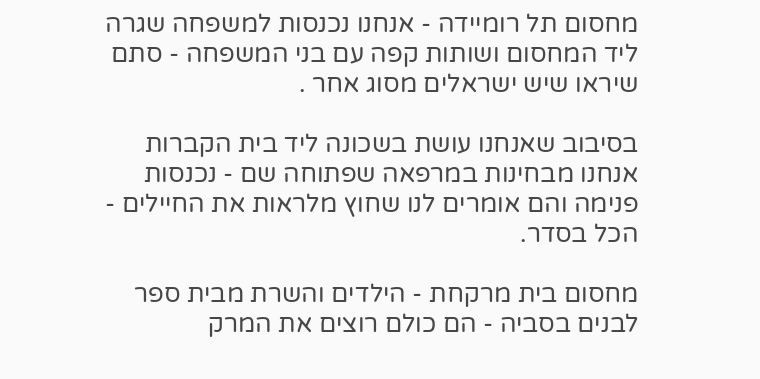מחסום תל רומיידה - אנחנו נכנסות למשפחה שגרה ליד המחסום ושותות קפה עם בני המשפחה - סתם שיראו שיש ישראלים מסוג אחר .

בסיבוב שאנחנו עושת בשכונה ליד בית הקברות אנחנו מבחינות במרפאה שפתוחה שם - נכנסות פנימה והם אומרים לנו שחוץ מלראות את החיילים - הכל בסדר.

מחסום בית מרקחת - הילדים והשרת מבית ספר לבנים בסביה - הם כולם רוצים את המרק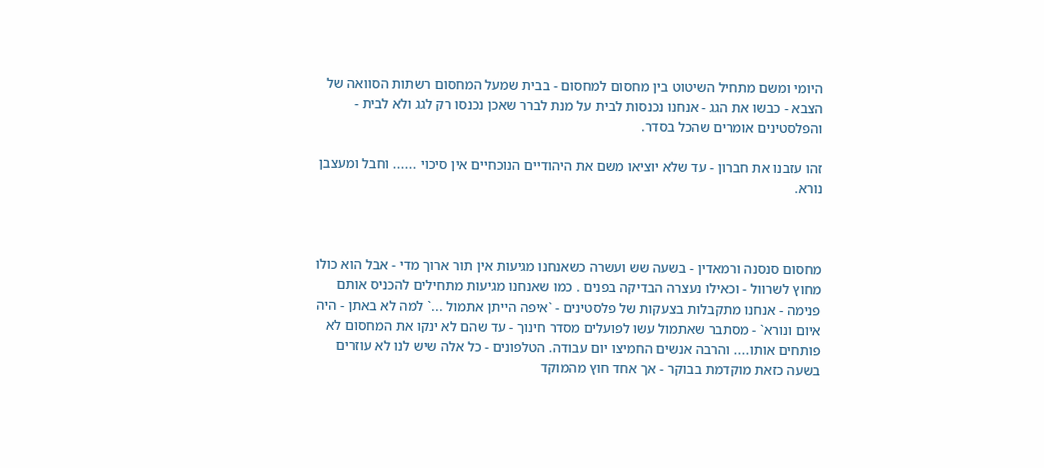היומי ומשם מתחיל השיטוט בין מחסום למחסום - בבית שמעל המחסום רשתות הסוואה של הצבא - כבשו את הגג - אנחנו נכנסות לבית על מנת לברר שאכן נכנסו רק לגג ולא לבית - והפלסטינים אומרים שהכל בסדר.

זהו עזבנו את חברון - עד שלא יוציאו משם את היהודיים הנוכחיים אין סיכוי ...... וחבל ומעצבן נורא.



מחסום סנסנה ורמאדין - בשעה שש ועשרה כשאנחנו מגיעות אין תור ארוך מדי - אבל הוא כולו מחוץ לשרוול - וכאילו נעצרה הבדיקה בפנים . כמו שאנחנו מגיעות מתחילים להכניס אותם פנימה - אנחנו מתקבלות בצעקות של פלסטינים - `איפה הייתן אתמול ...` למה לא באתן - היה איום ונורא` - מסתבר שאתמול עשו לפועלים מסדר חינוך - עד שהם לא ינקו את המחסום לא פותחים אותו.... והרבה אנשים החמיצו יום עבודה. הטלפונים - כל אלה שיש לנו לא עוזרים בשעה כזאת מוקדמת בבוקר - אך אחד חוץ מהמוקד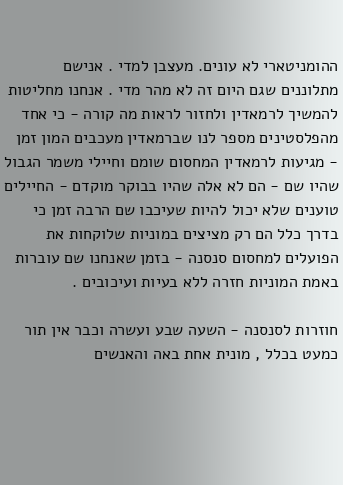ההומניטארי לא עונים. מעצבן למדי . אנישם מתלוננים שגם היום זה לא מהר מדי . אנחנו מחליטות להמשיך לרמאדין ולחזור לראות מה קורה - כי אחד מהפלסטינים מספר לנו שברמאדין מעכבים המון זמן - מגיעות לרמאדין המחסום שומם וחיילי משמר הגבול שהיו שם - הם לא אלה שהיו בבוקר מוקדם - החיילים טוענים שלא יכול להיות שעיכבו שם הרבה זמן כי בדרך כלל הם רק מציצים במוניות שלוקחות את הפועלים למחסום סנסנה - בזמן שאנחנו שם עוברות באמת המוניות חזרה ללא בעיות ועיכובים .

חוזרות לסנסנה - השעה שבע ועשרה וכבר אין תור כמעט בכלל , מונית אחת באה והאנשים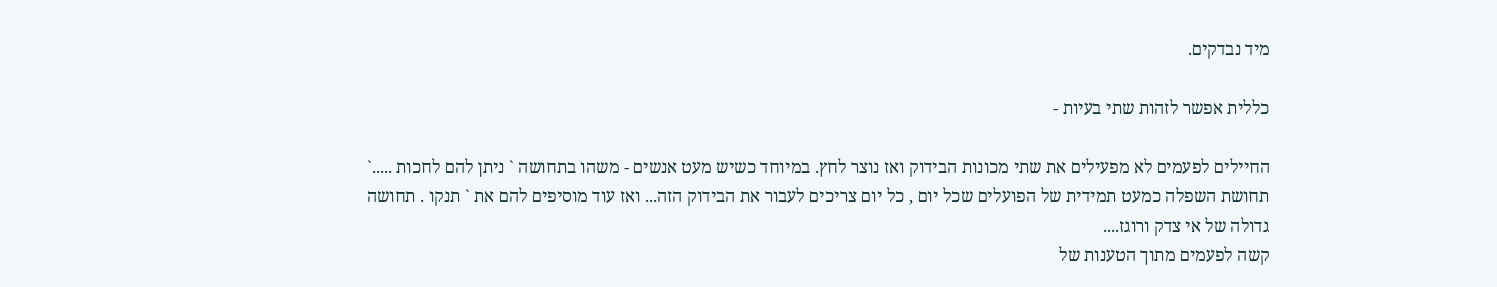מיד נבדקים.

כללית אפשר לזהות שתי בעיות -

החיילים לפעמים לא מפעילים את שתי מכונות הבידוק ואז נוצר לחץ. במיוחד כשיש מעט אנשים - משהו בתחושה ` ניתן להם לחכות .....`
תחושת השפלה כמעט תמידית של הפועלים שכל יום , כל יום צריכים לעבור את הבידוק הזה... ואז עוד מוסיפים להם את ` תנקו . תחושה גדולה של אי צדק ורוגז....
קשה לפעמים מתוך הטענות של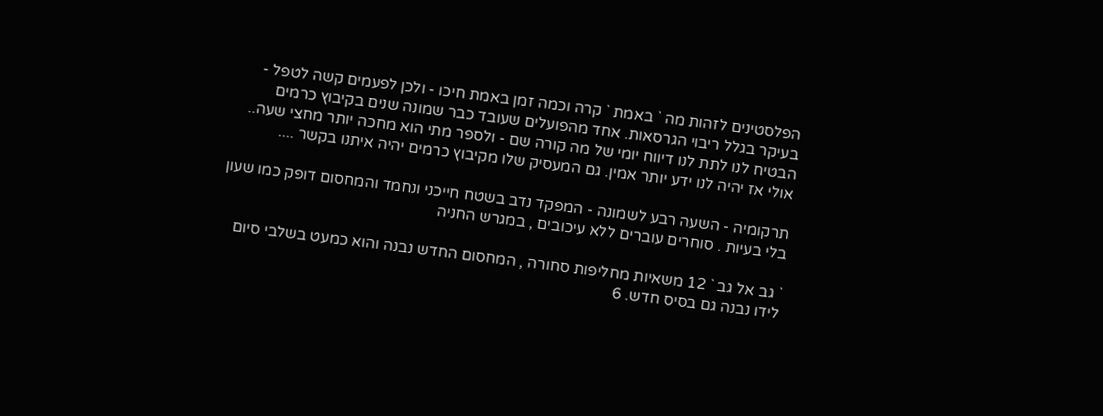הפלסטינים לזהות מה ` באמת ` קרה וכמה זמן באמת חיכו - ולכן לפעמים קשה לטפל - בעיקר בגלל ריבוי הגרסאות. אחד מהפועלים שעובד כבר שמונה שנים בקיבוץ כרמים הבטיח לנו לתת לנו דיווח יומי של מה קורה שם - ולספר מתי הוא מחכה יותר מחצי שעה.. אולי אז יהיה לנו ידע יותר אמין. גם המעסיק שלו מקיבוץ כרמים יהיה איתנו בקשר ....

תרקומיה - השעה רבע לשמונה - המפקד נדב בשטח חייכני ונחמד והמחסום דופק כמו שעון בלי בעיות . סוחרים עוברים ללא עיכובים , במגרש החניה

` גב אל גב ` 12 משאיות מחליפות סחורה , המחסום החדש נבנה והוא כמעט בשלבי סיום לידו נבנה גם בסיס חדש. 6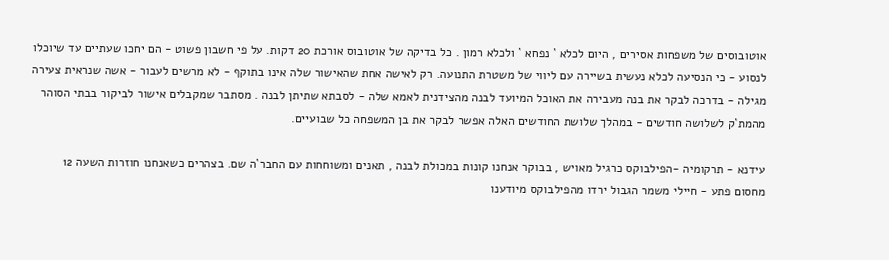אוטובוסים של משפחות אסירים , היום לכלא ` נפחא ` ולכלא רמון . כל בדיקה של אוטובוס אורכת 20 דקות. על פי חשבון פשוט - הם יחכו שעתיים עד שיוכלו לנסוע - כי הנסיעה לכלא נעשית בשיירה עם ליווי של משטרת התנועה. רק לאישה אחת שהאישור שלה אינו בתוקף - לא מרשים לעבור - אשה שנראית צעירה מגילה - בדרכה לבקר את בנה מעבירה את האוכל המיועד לבנה מהצידנית לאמא שלה - לסבתא שתיתן לבנה . מסתבר שמקבלים אישור לביקור בבתי הסוהר מהמת`ק לשלושה חודשים - במהלך שלושת החודשים האלה אפשר לבקר את בן המשפחה כל שבועיים.

עידנא - תרקומיה -הפילבוקס כרגיל מאויש , בבוקר אנחנו קונות במכולת לבנה , תאנים ומשוחחות עם החבר`ה שם. בצהרים כשאנחנו חוזרות השעה 12 מחסום פתע - חיילי משמר הגבול ירדו מהפילבוקס מיודענו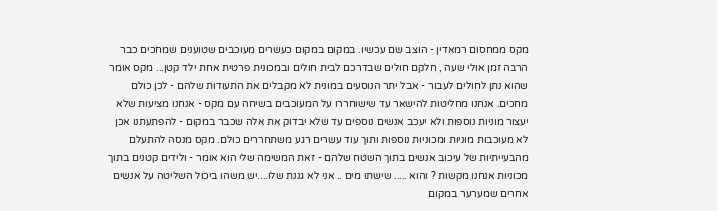מקס ממחסום רמאדין - הוצב שם עכשיו. במקום במקום כעשרים מעוכבים שטוענים שמחכים כבר הרבה זמן אולי שעה , חלקם חולים שבדרכם לבית חולים ובמכונית פרטית אחת ילד קטן... מקס אומר שהוא נתן לחולים לעבור - אבל יתר הנוסעים במונית לא מקבלים את התעודות שלהם - לכן כולם מחכים. אנחנו מחליטות להישאר עד שישוחררו על המעוכבים בשיחה עם מקס - אנחנו מציעות שלא יעצור מוניות נוספות ולא יעכב אנשים נוספים עד שלא יבדוק את אלה שכבר במקום - להפתעתנו אכן לא מעוכבות מוניות ומכוניות נוספות ותוך עוד עשרים רגע משתחררים כולם. מקס מנסה להתעלם מהבעייתיות של עיכוב אנשים בתוך השטח שלהם - זאת המשימה שלי הוא אומר - ולידים קטנים בתוך מכוניות אנחנו מקשות ? והוא ..... שישתו מים .. אני לא גננת שלו....יש משהו ביכול השליטה על אנשים אחרים שמערער במקום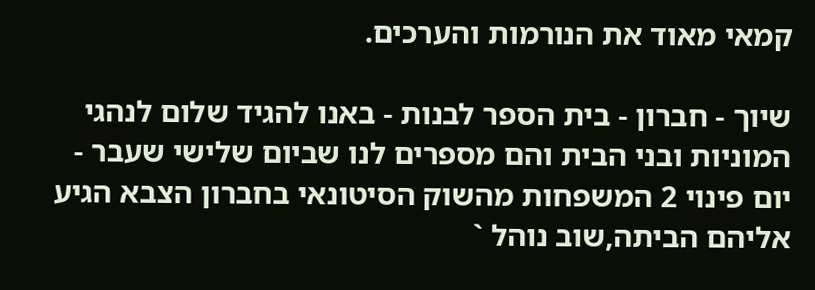קמאי מאוד את הנורמות והערכים.

שיוך - חברון - בית הספר לבנות - באנו להגיד שלום לנהגי המוניות ובני הבית והם מספרים לנו שביום שלישי שעבר - יום פינוי 2 המשפחות מהשוק הסיטונאי בחברון הצבא הגיע אליהם הביתה,שוב נוהל `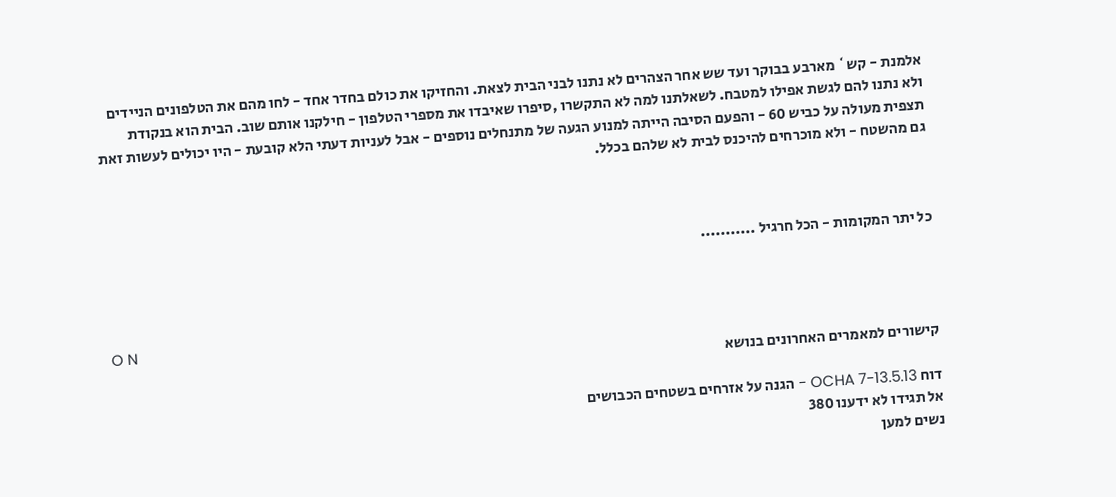אלמנת - קש` מארבע בבוקר ועד שש אחר הצהרים לא נתנו לבני הבית לצאת. והחזיקו את כולם בחדר אחד - לחו מהם את הטלפונים הניידים ולא נתנו להם לגשת אפילו למטבח. לשאלתנו למה לא התקשרו ,סיפרו שאיבדו את מספרי הטלפון - חילקנו אותם שוב. הבית הוא בנקודת תצפית מעולה על כביש 60 - והפעם הסיבה הייתה למנוע הגעה של מתנחלים נוספים - אבל לעניות דעתי הלא קובעת - היו יכולים לעשות זאת גם מהשטח - ולא מוכרחים להיכנס לבית לא שלהם בכלל.



כל יתר המקומות - הכל חרגיל ...........



O N
קישורים למאמרים האחרונים בנושא

דוח OCHA 7-13.5.13 - הגנה על אזרחים בשטחים הכבושים
אל תגידו לא ידענו 380
נשים למען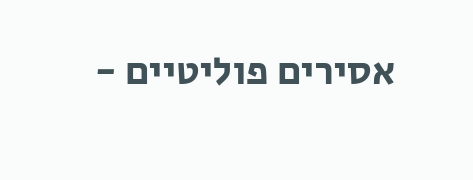אסירים פוליטיים -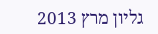גליון מרץ 2013